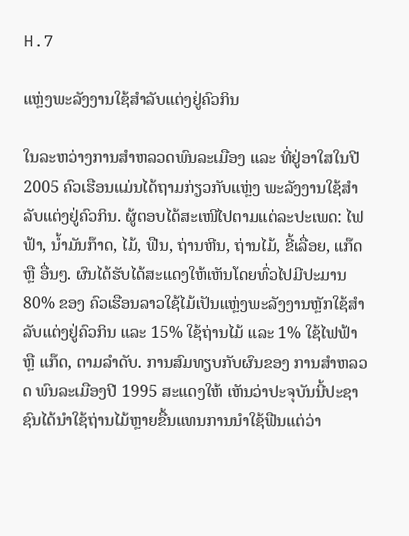H.7

ແຫຼ່ງພະລັງງານໃຊ້ສຳລັບແຕ່ງຢູ່ຄົວກິນ

ໃນລະຫວ່າງການສຳຫລວດພົນລະເມືອງ ແລະ ທີ່ຢູ່ອາໃສໃນປີ 2005 ຄົວເຮືອນແມ່ນໄດ້ຖາມກ່ຽວກັບແຫຼ່ງ ພະລັງງານໃຊ້ສຳລັບແຕ່ງຢູ່ຄົວກິນ. ຜູ້ຕອບໄດ້ສະເໜີໄປຕາມແຕ່ລະປະເພດ: ໄຟຟ້າ, ນ້ຳມັນກ໊າດ, ໄມ້, ຟືນ, ຖ່ານຫີນ, ຖ່ານໄມ້, ຂີ້ເລື່ອຍ, ແກ໊ດ ຫຼື ອື່ນໆ. ຜົນໄດ້ຮັບໄດ້ສະແດງໃຫ້ເຫັນໂດຍທົ່ວໄປມີປະມານ 80% ຂອງ ຄົວເຮືອນລາວໃຊ້ໄມ້ເປັນແຫຼ່ງພະລັງງານຫຼັກໃຊ້ສຳລັບແຕ່ງຢູ່ຄົວກິນ ແລະ 15% ໃຊ້ຖ່ານໄມ້ ແລະ 1% ໃຊ້ໄຟຟ້າ ຫຼື ແກ໊ດ, ຕາມລຳດັບ. ການສົມທຽບກັບຜົນຂອງ ການສຳຫລວດ ພົນລະເມືອງປີ 1995 ສະແດງໃຫ້ ເຫັນວ່າປະຈຸບັນນີ້ປະຊາຊົນໄດ້ນຳໃຊ້ຖ່ານໄມ້ຫຼາຍຂື້ນແທນການນຳໃຊ້ຟືນແຕ່ວ່າ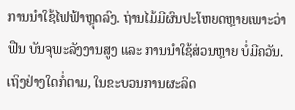ການນຳໃຊ້ໄຟຟ້າຫຼຸດລົງ. ຖ່ານໄມ້ມີຜົນປະໂຫຍດຫຼາຍເພາະວ່າຟືນ ບັນຈຸພະລັງງານສູງ ແລະ ການນຳໃຊ້ສ່ວນຫຼາຍ ບໍ່ມີຄວັນ. ເຖິງຢ່າງໃດກໍ່ຕາມ, ໃນຂະບວນການຜະລິດ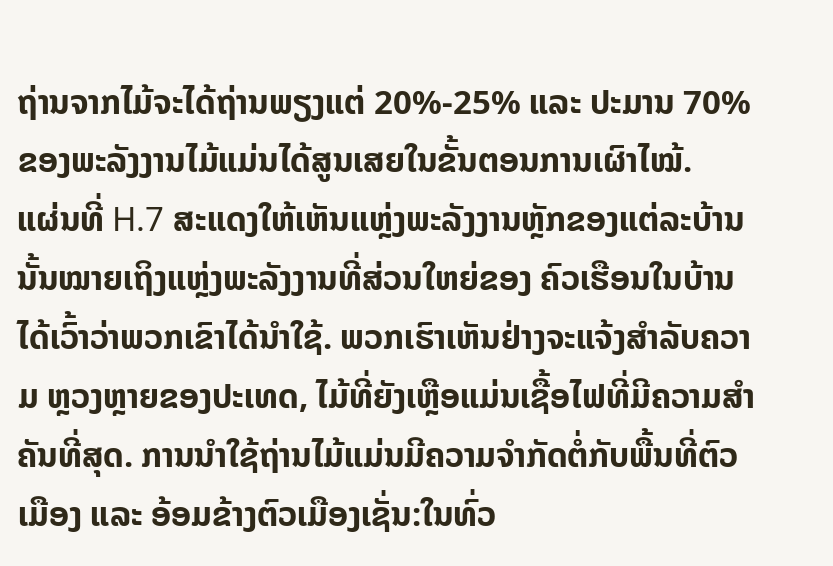ຖ່ານຈາກໄມ້ຈະໄດ້ຖ່ານພຽງແຕ່ 20%-25% ແລະ ປະມານ 70% ຂອງພະລັງງານໄມ້ແມ່ນໄດ້ສູນເສຍໃນຂັ້ນຕອນການເຜົາໄໝ້.
ແຜ່ນທີ່ H.7 ສະແດງໃຫ້ເຫັນແຫຼ່ງພະລັງງານຫຼັກຂອງແຕ່ລະບ້ານນັ້ນໝາຍເຖິງແຫຼ່ງພະລັງງານທີ່ສ່ວນໃຫຍ່ຂອງ ຄົວເຮືອນໃນບ້ານໄດ້ເວົ້າວ່າພວກເຂົາໄດ້ນຳໃຊ້. ພວກເຮົາເຫັນຢ່າງຈະແຈ້ງສຳລັບຄວາມ ຫຼວງຫຼາຍຂອງປະເທດ, ໄມ້ທີ່ຍັງເຫຼືອແມ່ນເຊື້ອໄຟທີ່ມີຄວາມສຳຄັນທີ່ສຸດ. ການນຳໃຊ້ຖ່ານໄມ້ແມ່ນມີຄວາມຈຳກັດຕໍ່ກັບພື້ນທີ່ຕົວເມືອງ ແລະ ອ້ອມຂ້າງຕົວເມືອງເຊັ່ນ:ໃນທົ່ວ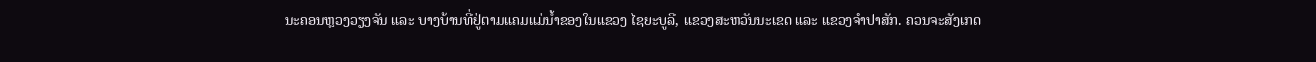ນະຄອນຫຼວງວຽງຈັນ ແລະ ບາງບ້ານທີ່ຢູ່ຕາມແຄມແມ່ນ້ຳຂອງໃນແຂວງ ໄຊຍະບູລີ, ແຂວງສະຫວັນນະເຂດ ແລະ ແຂວງຈຳປາສັກ. ຄວນຈະສັງເກດ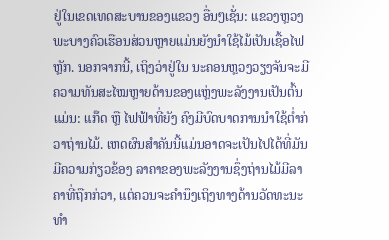ຢູ່ໃນເຂດເທດສະບານຂອງແຂວງ ອື່ນໆເຊັ່ນ: ແຂວງຫຼວງພະບາງຄົວເຮືອນສ່ວນຫຼາຍແມ່ນຍັງນຳໃຊ້ໄມ້ເປັນເຊື້ອໄຟຫຼັກ. ນອກຈາກນີ້, ເຖິງວ່າຢູ່ໃນ ນະຄອນຫຼວງວຽງຈັນຈະມີຄວາມທັນສະໄໝຫຼາຍດ້ານຂອງແຫຼ່ງພະລັງງານເປັນຕົ້ນແມ່ນ: ແກ໊ດ ຫຼື ໄຟຟ້າທີ່ຍັງ ຄົງມີບົດບາດການນຳໃຊ້ຕ່ຳກ່ວາຖ່ານໄມ້. ເຫດຜົນສຳຄັນນີ້ແມ່ນອາດຈະເປັນໄປໄດ້ທີ່ມັນມີຄວາມກ່ຽວຂ້ອງ ລາຄາຂອງພະລັງງານຊຶ່ງຖ່ານໄມ້ມີລາຄາທີ່ຖືກກ່ວາ, ແຕ່ຄວນຈະຄຳນຶງເຖິງທາງດ້ານວັດທະນະທຳ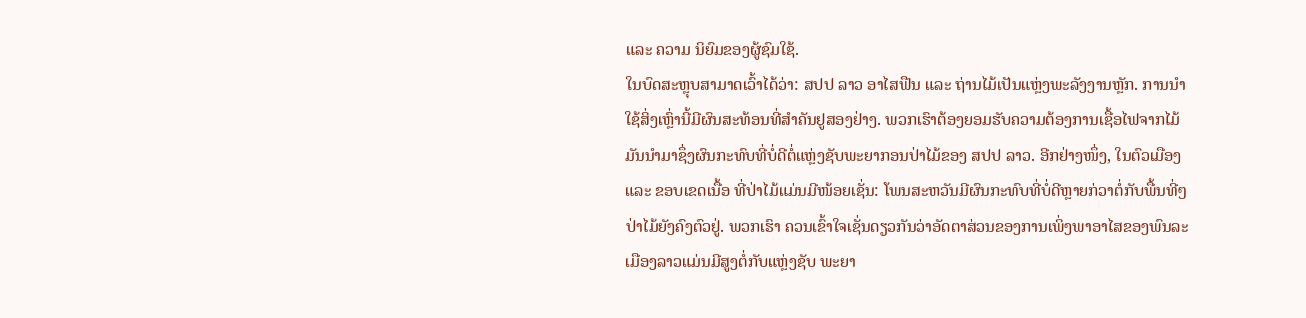ແລະ ຄວາມ ນິຍົມຂອງຜູ້ຊົມໃຊ້.
ໃນບົດສະຫຼຸບສາມາດເວົ້າໄດ້ວ່າ: ສປປ ລາວ ອາໄສຟືນ ແລະ ຖ່ານໄມ້ເປັນແຫຼ່ງພະລັງງານຫຼັກ. ການນຳໃຊ້ສິ່ງເຫຼົ່ານີ້ມີຜົນສະທ້ອນທີ່ສຳຄັນຢູສອງຢ່າງ. ພວກເຮົາຕ້ອງຍອມຮັບຄວາມຕ້ອງການເຊື້ອໄຟຈາກໄມ້ມັນນຳມາຊຶ່ງຜົນກະທົບທີ່ບໍ່ດີຕໍ່ແຫຼ່ງຊັບພະຍາກອນປ່າໄມ້ຂອງ ສປປ ລາວ. ອີກຢ່າງໜຶ່ງ, ໃນຕົວເມືອງ ແລະ ຂອບເຂດເນື້ອ ທີ່ປ່າໄມ້ແມ່ນມີໜ້ອຍເຊັ່ນ: ໂພນສະຫວັນມີຜົນກະທົບທີ່ບໍ່ດີຫຼາຍກ່ວາຕໍ່ກັບພື້ນທີ່ໆປ່າໄມ້ຍັງຄົງຕົວຢູ່. ພວກເຮົາ ຄວນເຂົ້າໃຈເຊັ່ນດຽວກັນວ່າອັດຕາສ່ວນຂອງການເພິ່ງພາອາໄສຂອງພົນລະເມືອງລາວແມ່ນມີສູງຕໍ່ກັບແຫຼ່ງຊັບ ພະຍາ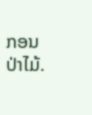ກອນປ່າໄມ້.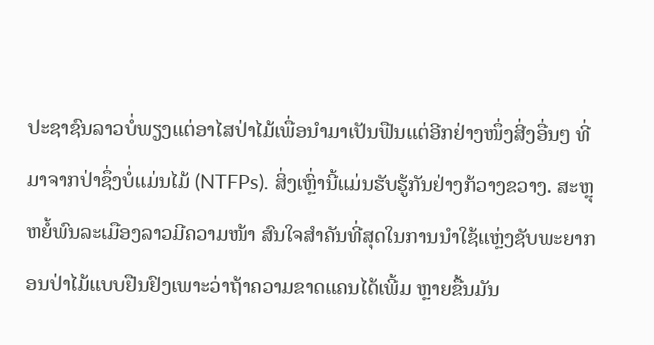ປະຊາຊົນລາວບໍ່ພຽງແຕ່ອາໄສປ່າໄມ້ເພື່ອນຳມາເປັນຟືນແຕ່ອີກຢ່າງໜຶ່ງສີ່ງອື່ນໆ ທີ່ມາຈາກປ່າຊຶ່ງບໍ່ແມ່ນໄມ້ (NTFPs). ສິ່ງເຫຼົ່ານີ້ແມ່ນຮັບຮູ້ກັນຢ່າງກ້ວາງຂວາງ. ສະຫຼຸຫຍໍ້ພົນລະເມືອງລາວມີຄວາມໜ້າ ສົນໃຈສຳຄັນທີ່ສຸດໃນການນຳໃຊ້ແຫຼ່ງຊັບພະຍາກອນປ່າໄມ້ແບບຢືນຢົງເພາະວ່າຖ້າຄວາມຂາດແຄນໄດ້ເພີ້ມ ຫຼາຍຂື້ນມັນ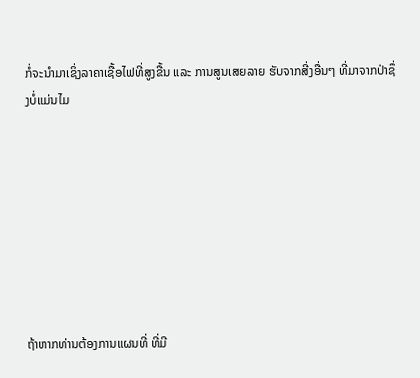ກໍ່ຈະນຳມາເຊິ່ງລາຄາເຊື້ອໄຟທີ່ສູງຂື້ນ ແລະ ການສູນເສຍລາຍ ຮັບຈາກສີ່ງອື່ນໆ ທີ່ມາຈາກປ່າຊຶ່ງບໍ່ແມ່ນໄມ








ຖ້າຫາກທ່ານຕ້ອງການແຜນທີ່ ທີ່ມີ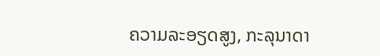ຄວາມລະອຽດສູງ, ກະລຸນາດາ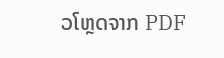ວໂຫຼດຈາກ PDF